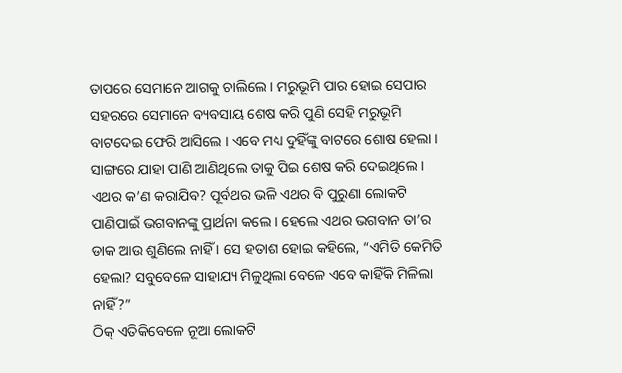ତାପରେ ସେମାନେ ଆଗକୁ ଚାଲିଲେ । ମରୁଭୂମି ପାର ହୋଇ ସେପାର ସହରରେ ସେମାନେ ବ୍ୟବସାୟ ଶେଷ କରି ପୁଣି ସେହି ମରୁଭୂମି ବାଟଦେଇ ଫେରି ଆସିଲେ । ଏବେ ମଧ୍ୟ ଦୁହିଁଙ୍କୁ ବାଟରେ ଶୋଷ ହେଲା । ସାଙ୍ଗରେ ଯାହା ପାଣି ଆଣିଥିଲେ ତାକୁ ପିଇ ଶେଷ କରି ଦେଇଥିଲେ ।
ଏଥର କ’ଣ କରାଯିବ? ପୂର୍ବଥର ଭଳି ଏଥର ବି ପୁରୁଣା ଲୋକଟି ପାଣିପାଇଁ ଭଗବାନଙ୍କୁ ପ୍ରାର୍ଥନା କଲେ । ହେଲେ ଏଥର ଭଗବାନ ତା’ର ଡାକ ଆଉ ଶୁଣିଲେ ନାହିଁ । ସେ ହତାଶ ହୋଇ କହିଲେ, “ଏମିତି କେମିତି ହେଲା? ସବୁବେଳେ ସାହାଯ୍ୟ ମିଳୁଥିଲା ବେଳେ ଏବେ କାହିଁକି ମିଳିଲା ନାହିଁ?”
ଠିକ୍ ଏତିକିବେଳେ ନୂଆ ଲୋକଟି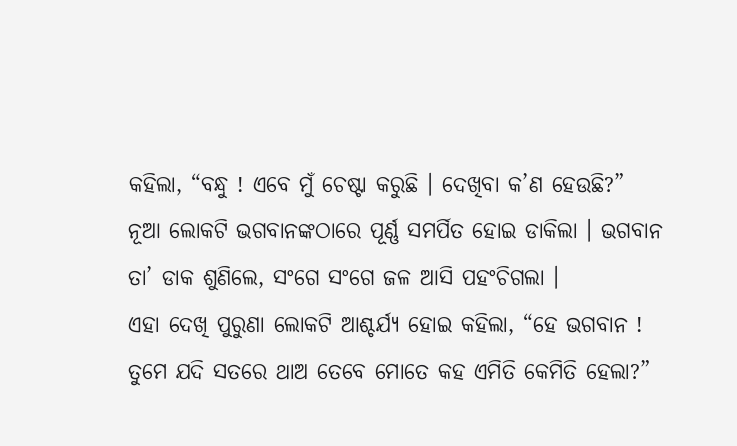କହିଲା, “ବନ୍ଧୁ ! ଏବେ ମୁଁ ଚେଷ୍ଟା କରୁଛି । ଦେଖିବା କ’ଣ ହେଉଛି?”
ନୂଆ ଲୋକଟି ଭଗବାନଙ୍କଠାରେ ପୂର୍ଣ୍ଣ ସମର୍ପିତ ହୋଇ ଡାକିଲା । ଭଗବାନ ତା’ ଡାକ ଶୁଣିଲେ, ସଂଗେ ସଂଗେ ଜଳ ଆସି ପହଂଚିଗଲା ।
ଏହା ଦେଖି ପୁରୁଣା ଲୋକଟି ଆଶ୍ଚର୍ଯ୍ୟ ହୋଇ କହିଲା, “ହେ ଭଗବାନ ! ତୁମେ ଯଦି ସତରେ ଥାଅ ତେବେ ମୋତେ କହ ଏମିତି କେମିତି ହେଲା?”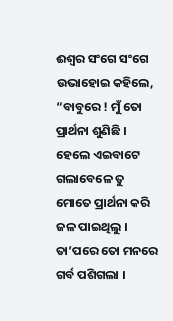ଈଶ୍ୱର ସଂଗେ ସଂଗେ ଉଭାହୋଇ କହିଲେ, “ବାବୁରେ ! ମୁଁ ତୋ ପ୍ରାର୍ଥନା ଶୁଣିଛି । ହେଲେ ଏଇବାଟେ ଗଲାବେଳେ ତୁ ମୋତେ ପ୍ରାର୍ଥନା କରି ଜଳ ପାଇଥିଲୁ । ତା’ପରେ ତୋ ମନରେ ଗର୍ବ ପଶିଗଲା ।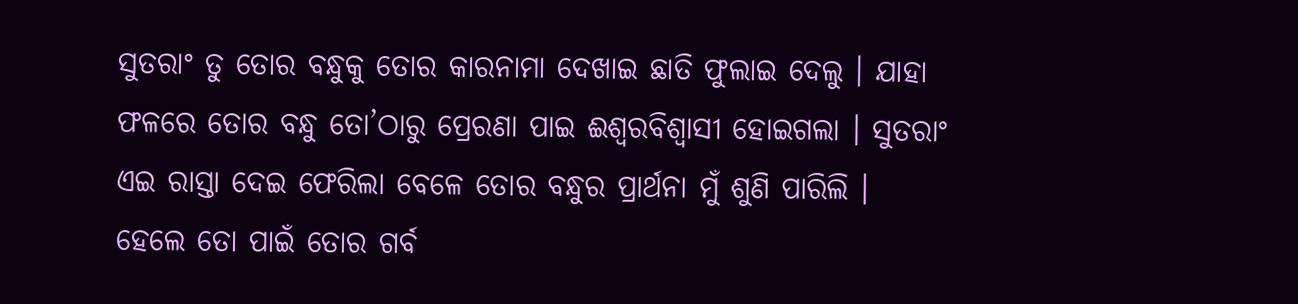ସୁତରାଂ ତୁ ତୋର ବନ୍ଧୁକୁ ତୋର କାରନାମା ଦେଖାଇ ଛାତି ଫୁଲାଇ ଦେଲୁ । ଯାହା ଫଳରେ ତୋର ବନ୍ଧୁ ତୋ’ଠାରୁ ପ୍ରେରଣା ପାଇ ଈଶ୍ୱରବିଶ୍ୱାସୀ ହୋଇଗଲା । ସୁତରାଂ ଏଇ ରାସ୍ତା ଦେଇ ଫେରିଲା ବେଳେ ତୋର ବନ୍ଧୁର ପ୍ରାର୍ଥନା ମୁଁ ଶୁଣି ପାରିଲି । ହେଲେ ତୋ ପାଇଁ ତୋର ଗର୍ବ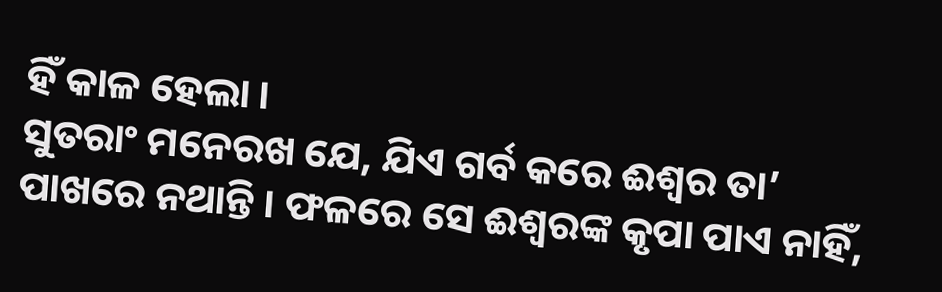ହିଁ କାଳ ହେଲା ।
ସୁତରାଂ ମନେରଖ ଯେ, ଯିଏ ଗର୍ବ କରେ ଈଶ୍ୱର ତା’ ପାଖରେ ନଥାନ୍ତି । ଫଳରେ ସେ ଈଶ୍ୱରଙ୍କ କୃପା ପାଏ ନାହିଁ,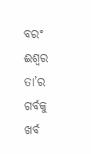ବରଂ ଈଶ୍ୱର ତା’ର ଗର୍ବକୁ ଖର୍ବ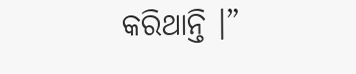କରିଥାନ୍ତି ।”